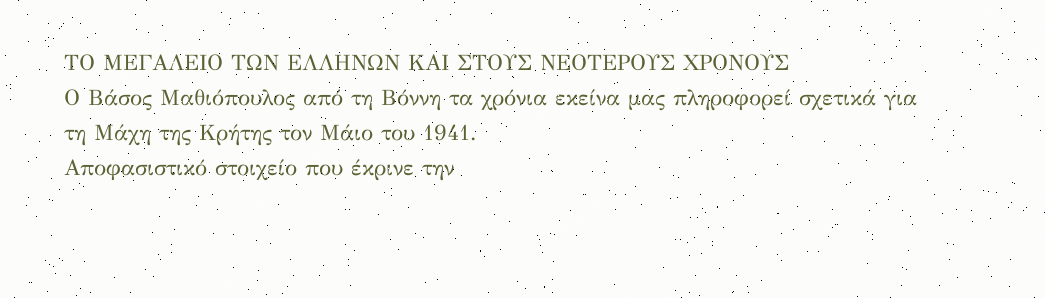ΤΟ ΜΕΓΑΛΕΙΟ ΤΩΝ ΕΛΛΗΝΩΝ ΚΑΙ ΣΤΟΥΣ ΝΕΟΤΕΡΟΥΣ ΧΡΟΝΟΥΣ
Ο Βάσος Μαθιόπουλος από τη Βόννη τα χρόνια εκείνα μας πληροφορεί σχετικά για τη Μάχη της Κρήτης τον Μάιο του 1941.
Αποφασιστικό στοιχείο που έκρινε την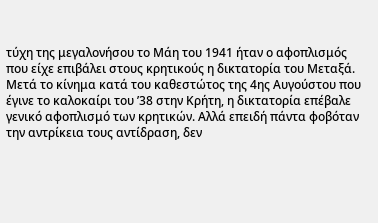τύχη της μεγαλονήσου το Μάη του 1941 ήταν ο αφοπλισμός που είχε επιβάλει στους κρητικούς η δικτατορία του Μεταξά. Μετά το κίνημα κατά του καθεστώτος της 4ης Αυγούστου που έγινε το καλοκαίρι του ’38 στην Κρήτη, η δικτατορία επέβαλε γενικό αφοπλισμό των κρητικών. Αλλά επειδή πάντα φοβόταν την αντρίκεια τους αντίδραση, δεν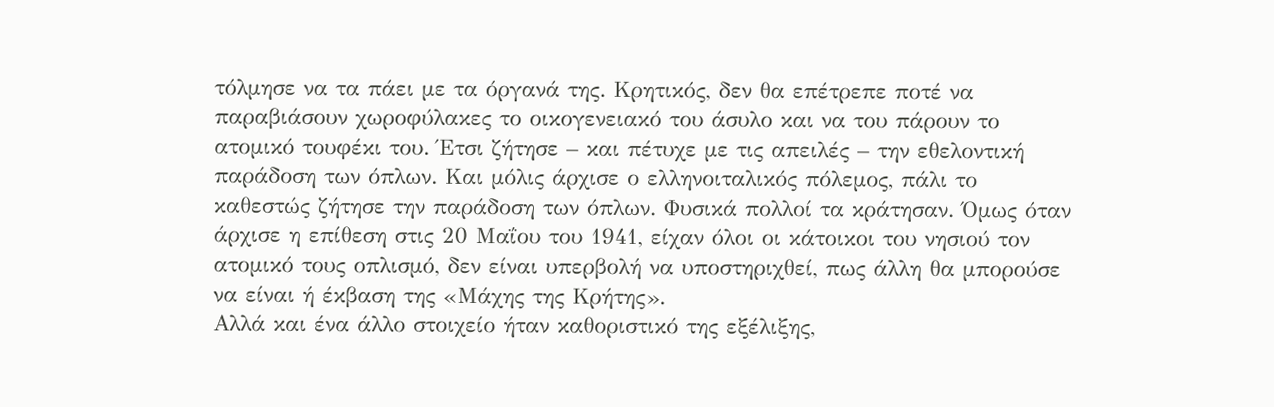τόλμησε να τα πάει με τα όργανά της. Κρητικός, δεν θα επέτρεπε ποτέ να παραβιάσουν χωροφύλακες το οικογενειακό του άσυλο και να του πάρουν το ατομικό τουφέκι του. Έτσι ζήτησε – και πέτυχε με τις απειλές – την εθελοντική παράδοση των όπλων. Και μόλις άρχισε ο ελληνοιταλικός πόλεμος, πάλι το καθεστώς ζήτησε την παράδοση των όπλων. Φυσικά πολλοί τα κράτησαν. Όμως όταν άρχισε η επίθεση στις 20 Μαΐου του 1941, είχαν όλοι οι κάτοικοι του νησιού τον ατομικό τους οπλισμό, δεν είναι υπερβολή να υποστηριχθεί, πως άλλη θα μπορούσε να είναι ή έκβαση της «Μάχης της Κρήτης».
Αλλά και ένα άλλο στοιχείο ήταν καθοριστικό της εξέλιξης,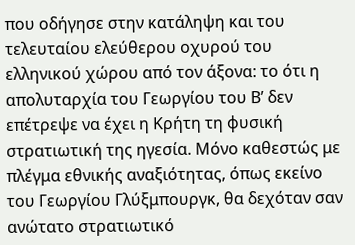που οδήγησε στην κατάληψη και του τελευταίου ελεύθερου οχυρού του ελληνικού χώρου από τον άξονα: το ότι η απολυταρχία του Γεωργίου του Β’ δεν επέτρεψε να έχει η Κρήτη τη φυσική στρατιωτική της ηγεσία. Μόνο καθεστώς με πλέγμα εθνικής αναξιότητας, όπως εκείνο του Γεωργίου Γλύξμπουργκ, θα δεχόταν σαν ανώτατο στρατιωτικό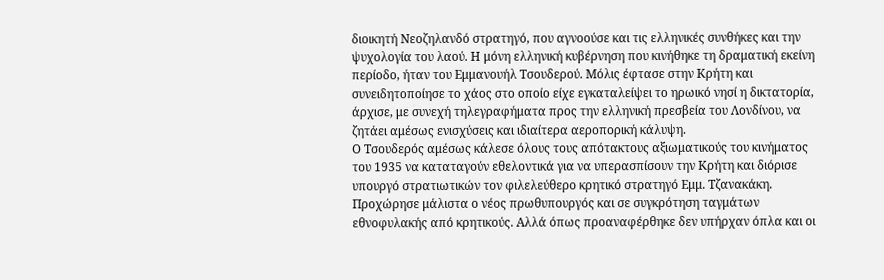διοικητή Νεοζηλανδό στρατηγό, που αγνοούσε και τις ελληνικές συνθήκες και την ψυχολογία του λαού. Η μόνη ελληνική κυβέρνηση που κινήθηκε τη δραματική εκείνη περίοδο, ήταν του Εμμανουήλ Τσουδερού. Μόλις έφτασε στην Κρήτη και συνειδητοποίησε το χάος στο οποίο είχε εγκαταλείψει το ηρωικό νησί η δικτατορία, άρχισε, με συνεχή τηλεγραφήματα προς την ελληνική πρεσβεία του Λονδίνου, να ζητάει αμέσως ενισχύσεις και ιδιαίτερα αεροπορική κάλυψη.
Ο Τσουδερός αμέσως κάλεσε όλους τους απότακτους αξιωματικούς του κινήματος του 1935 να καταταγούν εθελοντικά για να υπερασπίσουν την Κρήτη και διόρισε υπουργό στρατιωτικών τον φιλελεύθερο κρητικό στρατηγό Εμμ. Τζανακάκη. Προχώρησε μάλιστα ο νέος πρωθυπουργός και σε συγκρότηση ταγμάτων εθνοφυλακής από κρητικούς. Αλλά όπως προαναφέρθηκε δεν υπήρχαν όπλα και οι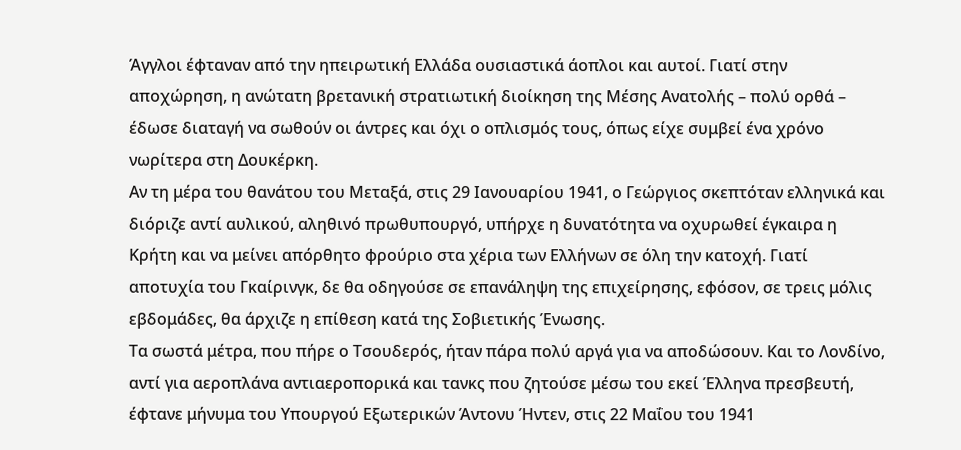Άγγλοι έφταναν από την ηπειρωτική Ελλάδα ουσιαστικά άοπλοι και αυτοί. Γιατί στην αποχώρηση, η ανώτατη βρετανική στρατιωτική διοίκηση της Μέσης Ανατολής – πολύ ορθά – έδωσε διαταγή να σωθούν οι άντρες και όχι ο οπλισμός τους, όπως είχε συμβεί ένα χρόνο νωρίτερα στη Δουκέρκη.
Αν τη μέρα του θανάτου του Μεταξά, στις 29 Ιανουαρίου 1941, ο Γεώργιος σκεπτόταν ελληνικά και διόριζε αντί αυλικού, αληθινό πρωθυπουργό, υπήρχε η δυνατότητα να οχυρωθεί έγκαιρα η Κρήτη και να μείνει απόρθητο φρούριο στα χέρια των Ελλήνων σε όλη την κατοχή. Γιατί αποτυχία του Γκαίρινγκ, δε θα οδηγούσε σε επανάληψη της επιχείρησης, εφόσον, σε τρεις μόλις εβδομάδες, θα άρχιζε η επίθεση κατά της Σοβιετικής Ένωσης.
Τα σωστά μέτρα, που πήρε ο Τσουδερός, ήταν πάρα πολύ αργά για να αποδώσουν. Και το Λονδίνο, αντί για αεροπλάνα αντιαεροπορικά και τανκς που ζητούσε μέσω του εκεί Έλληνα πρεσβευτή, έφτανε μήνυμα του Υπουργού Εξωτερικών Άντονυ Ήντεν, στις 22 Μαΐου του 1941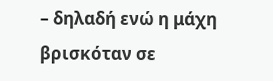– δηλαδή ενώ η μάχη βρισκόταν σε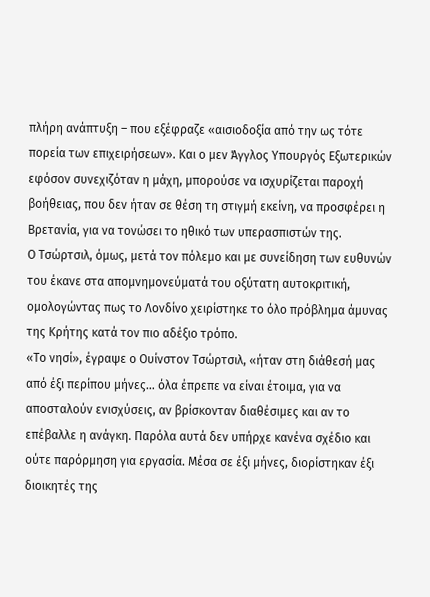πλήρη ανάπτυξη – που εξέφραζε «αισιοδοξία από την ως τότε πορεία των επιχειρήσεων». Και ο μεν Άγγλος Υπουργός Εξωτερικών εφόσον συνεχιζόταν η μάχη, μπορούσε να ισχυρίζεται παροχή βοήθειας, που δεν ήταν σε θέση τη στιγμή εκείνη, να προσφέρει η Βρετανία, για να τονώσει το ηθικό των υπερασπιστών της.
Ο Τσώρτσιλ, όμως, μετά τον πόλεμο και με συνείδηση των ευθυνών του έκανε στα απομνημονεύματά του οξύτατη αυτοκριτική, ομολογώντας πως το Λονδίνο χειρίστηκε το όλο πρόβλημα άμυνας της Κρήτης κατά τον πιο αδέξιο τρόπο.
«Το νησί», έγραψε ο Ουίνστον Τσώρτσιλ, «ήταν στη διάθεσή μας από έξι περίπου μήνες… όλα έπρεπε να είναι έτοιμα, για να αποσταλούν ενισχύσεις, αν βρίσκονταν διαθέσιμες και αν το επέβαλλε η ανάγκη. Παρόλα αυτά δεν υπήρχε κανένα σχέδιο και ούτε παρόρμηση για εργασία. Μέσα σε έξι μήνες, διορίστηκαν έξι διοικητές της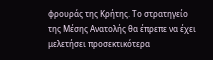φρουράς της Κρήτης. Το στρατηγείο της Μέσης Ανατολής θα έπρεπε να έχει μελετήσει προσεκτικότερα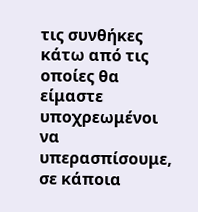τις συνθήκες κάτω από τις οποίες θα είμαστε υποχρεωμένοι να υπερασπίσουμε, σε κάποια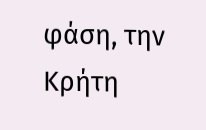φάση, την Κρήτη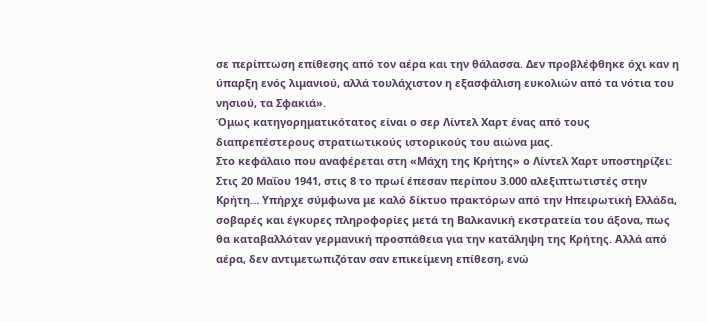σε περίπτωση επίθεσης από τον αέρα και την θάλασσα. Δεν προβλέφθηκε όχι καν η ύπαρξη ενός λιμανιού, αλλά τουλάχιστον η εξασφάλιση ευκολιών από τα νότια του νησιού, τα Σφακιά».
Όμως κατηγορηματικότατος είναι ο σερ Λίντελ Χαρτ ένας από τους διαπρεπέστερους στρατιωτικούς ιστορικούς του αιώνα μας.
Στο κεφάλαιο που αναφέρεται στη «Μάχη της Κρήτης» ο Λίντελ Χαρτ υποστηρίζει:
Στις 20 Μαΐου 1941, στις 8 το πρωί έπεσαν περίπου 3.000 αλεξιπτωτιστές στην Κρήτη… Υπήρχε σύμφωνα με καλό δίκτυο πρακτόρων από την Ηπειρωτική Ελλάδα, σοβαρές και έγκυρες πληροφορίες μετά τη Βαλκανική εκστρατεία του άξονα, πως θα καταβαλλόταν γερμανική προσπάθεια για την κατάληψη της Κρήτης. Αλλά από αέρα, δεν αντιμετωπιζόταν σαν επικείμενη επίθεση, ενώ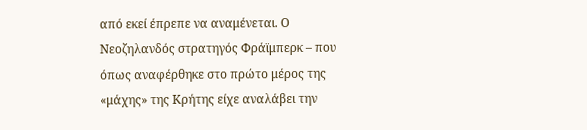από εκεί έπρεπε να αναμένεται. Ο Νεοζηλανδός στρατηγός Φράϊμπερκ – που όπως αναφέρθηκε στο πρώτο μέρος της «μάχης» της Κρήτης είχε αναλάβει την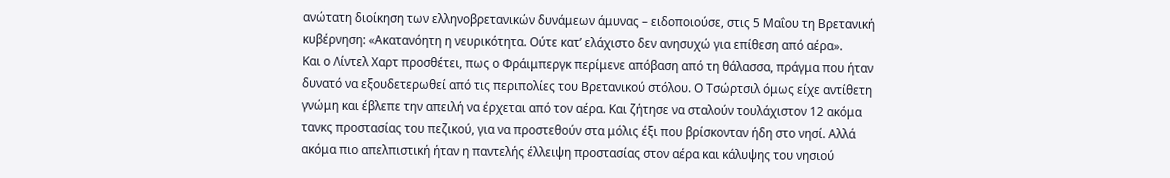ανώτατη διοίκηση των ελληνοβρετανικών δυνάμεων άμυνας – ειδοποιούσε, στις 5 Μαΐου τη Βρετανική κυβέρνηση: «Ακατανόητη η νευρικότητα. Ούτε κατ’ ελάχιστο δεν ανησυχώ για επίθεση από αέρα».
Και ο Λίντελ Χαρτ προσθέτει, πως ο Φράιμπεργκ περίμενε απόβαση από τη θάλασσα, πράγμα που ήταν δυνατό να εξουδετερωθεί από τις περιπολίες του Βρετανικού στόλου. Ο Τσώρτσιλ όμως είχε αντίθετη γνώμη και έβλεπε την απειλή να έρχεται από τον αέρα. Και ζήτησε να σταλούν τουλάχιστον 12 ακόμα τανκς προστασίας του πεζικού, για να προστεθούν στα μόλις έξι που βρίσκονταν ήδη στο νησί. Αλλά ακόμα πιο απελπιστική ήταν η παντελής έλλειψη προστασίας στον αέρα και κάλυψης του νησιού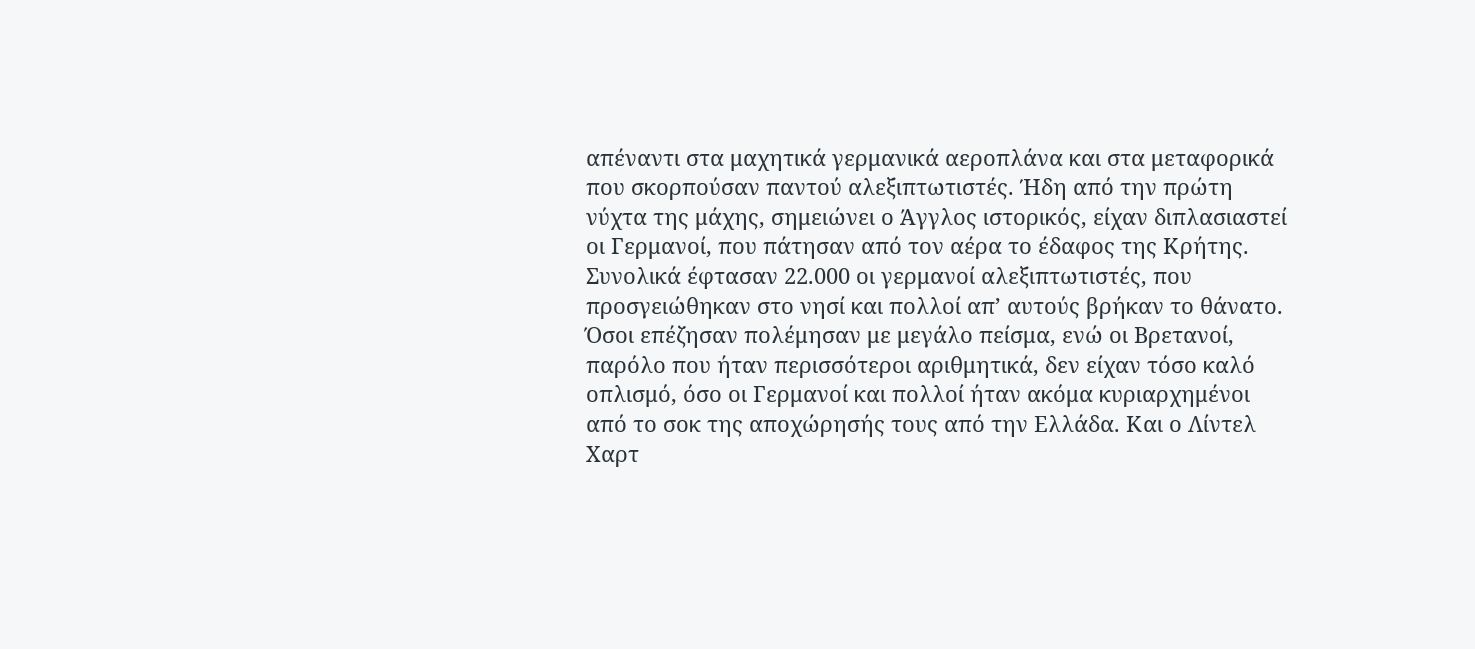απέναντι στα μαχητικά γερμανικά αεροπλάνα και στα μεταφορικά που σκορπούσαν παντού αλεξιπτωτιστές. Ήδη από την πρώτη νύχτα της μάχης, σημειώνει ο Άγγλος ιστορικός, είχαν διπλασιαστεί οι Γερμανοί, που πάτησαν από τον αέρα το έδαφος της Κρήτης. Συνολικά έφτασαν 22.000 οι γερμανοί αλεξιπτωτιστές, που προσγειώθηκαν στο νησί και πολλοί απ’ αυτούς βρήκαν το θάνατο. Όσοι επέζησαν πολέμησαν με μεγάλο πείσμα, ενώ οι Βρετανοί, παρόλο που ήταν περισσότεροι αριθμητικά, δεν είχαν τόσο καλό οπλισμό, όσο οι Γερμανοί και πολλοί ήταν ακόμα κυριαρχημένοι από το σοκ της αποχώρησής τους από την Ελλάδα. Και ο Λίντελ Χαρτ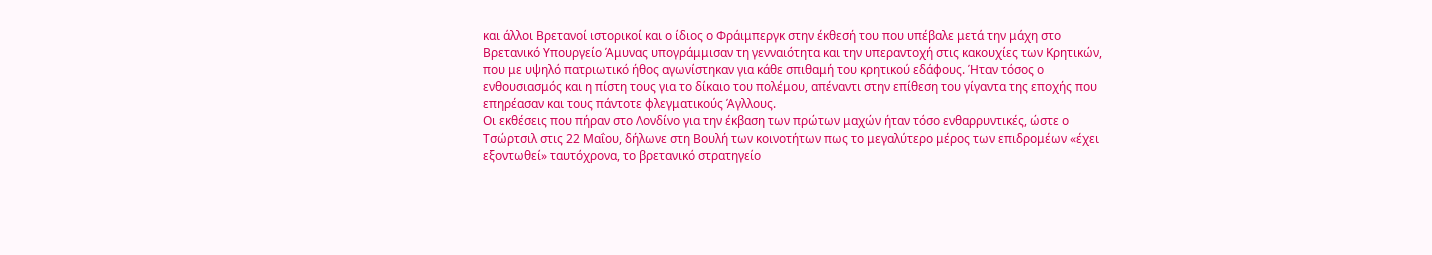και άλλοι Βρετανοί ιστορικοί και ο ίδιος ο Φράιμπεργκ στην έκθεσή του που υπέβαλε μετά την μάχη στο Βρετανικό Υπουργείο Άμυνας υπογράμμισαν τη γενναιότητα και την υπεραντοχή στις κακουχίες των Κρητικών, που με υψηλό πατριωτικό ήθος αγωνίστηκαν για κάθε σπιθαμή του κρητικού εδάφους. Ήταν τόσος ο ενθουσιασμός και η πίστη τους για το δίκαιο του πολέμου, απέναντι στην επίθεση του γίγαντα της εποχής που επηρέασαν και τους πάντοτε φλεγματικούς Άγλλους.
Οι εκθέσεις που πήραν στο Λονδίνο για την έκβαση των πρώτων μαχών ήταν τόσο ενθαρρυντικές, ώστε ο Τσώρτσιλ στις 22 Μαΐου, δήλωνε στη Βουλή των κοινοτήτων πως το μεγαλύτερο μέρος των επιδρομέων «έχει εξοντωθεί» ταυτόχρονα, το βρετανικό στρατηγείο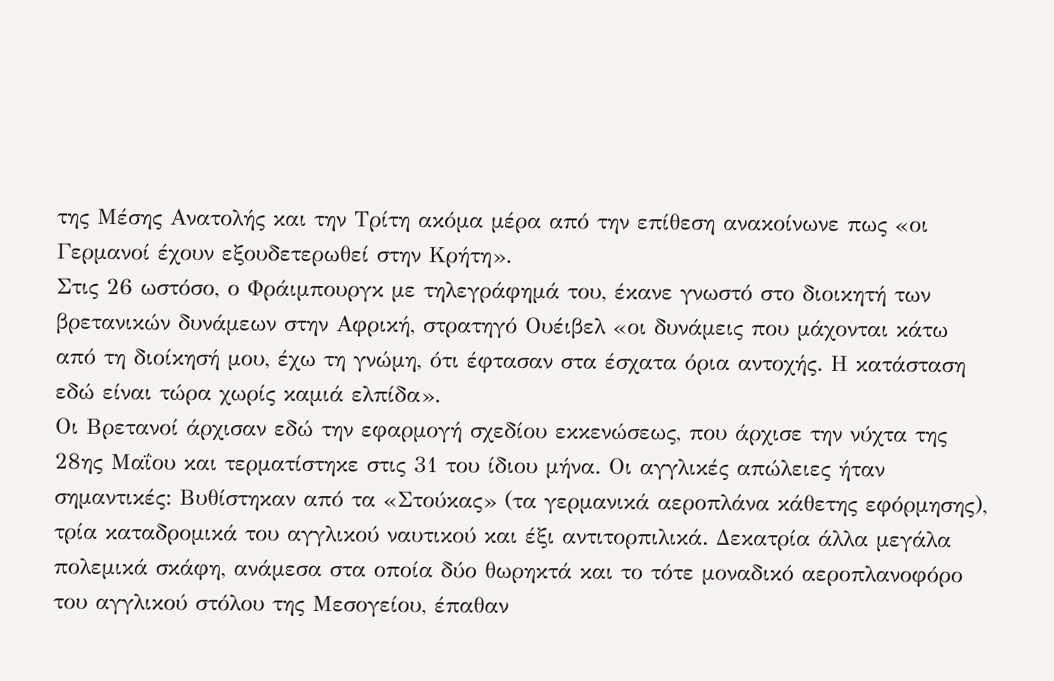της Μέσης Ανατολής και την Τρίτη ακόμα μέρα από την επίθεση ανακοίνωνε πως «οι Γερμανοί έχουν εξουδετερωθεί στην Κρήτη».
Στις 26 ωστόσο, ο Φράιμπουργκ με τηλεγράφημά του, έκανε γνωστό στο διοικητή των βρετανικών δυνάμεων στην Αφρική, στρατηγό Ουέιβελ «οι δυνάμεις που μάχονται κάτω από τη διοίκησή μου, έχω τη γνώμη, ότι έφτασαν στα έσχατα όρια αντοχής. Η κατάσταση εδώ είναι τώρα χωρίς καμιά ελπίδα».
Οι Βρετανοί άρχισαν εδώ την εφαρμογή σχεδίου εκκενώσεως, που άρχισε την νύχτα της 28ης Μαΐου και τερματίστηκε στις 31 του ίδιου μήνα. Οι αγγλικές απώλειες ήταν σημαντικές: Βυθίστηκαν από τα «Στούκας» (τα γερμανικά αεροπλάνα κάθετης εφόρμησης), τρία καταδρομικά του αγγλικού ναυτικού και έξι αντιτορπιλικά. Δεκατρία άλλα μεγάλα πολεμικά σκάφη, ανάμεσα στα οποία δύο θωρηκτά και το τότε μοναδικό αεροπλανοφόρο του αγγλικού στόλου της Μεσογείου, έπαθαν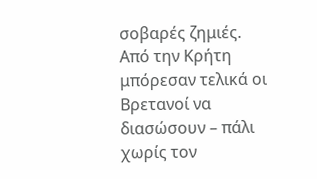σοβαρές ζημιές. Από την Κρήτη μπόρεσαν τελικά οι Βρετανοί να διασώσουν – πάλι χωρίς τον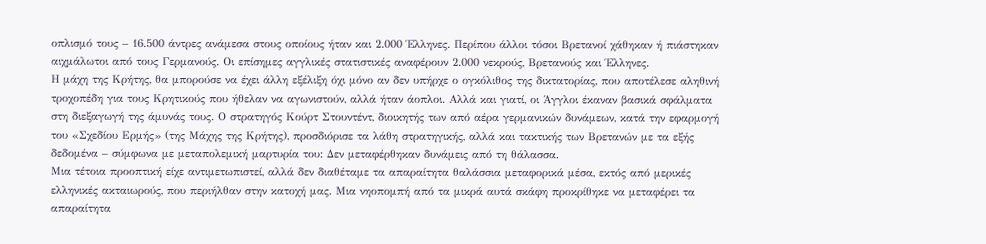οπλισμό τους – 16.500 άντρες ανάμεσα στους οποίους ήταν και 2.000 Έλληνες. Περίπου άλλοι τόσοι Βρετανοί χάθηκαν ή πιάστηκαν αιχμάλωτοι από τους Γερμανούς. Οι επίσημες αγγλικές στατιστικές αναφέρουν 2.000 νεκρούς, Βρετανούς και Έλληνες.
Η μάχη της Κρήτης, θα μπορούσε να έχει άλλη εξέλιξη όχι μόνο αν δεν υπήρχε ο ογκόλιθος της δικτατορίας, που αποτέλεσε αληθινή τροχοπέδη για τους Κρητικούς που ήθελαν να αγωνιστούν, αλλά ήταν άοπλοι. Αλλά και γιατί, οι Άγγλοι έκαναν βασικά σφάλματα στη διεξαγωγή της άμυνάς τους. Ο στρατηγός Κούρτ Στουντέντ, διοικητής των από αέρα γερμανικών δυνάμεων, κατά την εφαρμογή του «Σχεδίου Ερμής» (της Μάχης της Κρήτης), προσδιόρισε τα λάθη στρατηγικής, αλλά και τακτικής των Βρετανών με τα εξής δεδομένα – σύμφωνα με μεταπολεμική μαρτυρία του: Δεν μεταφέρθηκαν δυνάμεις από τη θάλασσα.
Μια τέτοια προοπτική είχε αντιμετωπιστεί, αλλά δεν διαθέταμε τα απαραίτητα θαλάσσια μεταφορικά μέσα, εκτός από μερικές ελληνικές ακταιωρούς, που περιήλθαν στην κατοχή μας. Μια νηοπομπή από τα μικρά αυτά σκάφη προκρίθηκε να μεταφέρει τα απαραίτητα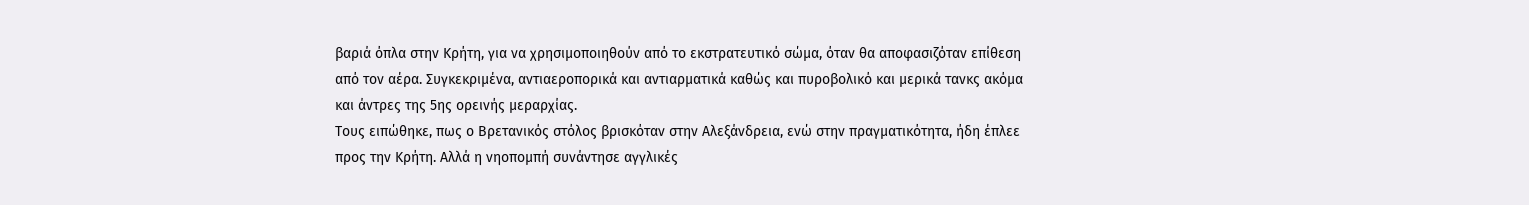βαριά όπλα στην Κρήτη, για να χρησιμοποιηθούν από το εκστρατευτικό σώμα, όταν θα αποφασιζόταν επίθεση από τον αέρα. Συγκεκριμένα, αντιαεροπορικά και αντιαρματικά καθώς και πυροβολικό και μερικά τανκς ακόμα και άντρες της 5ης ορεινής μεραρχίας.
Τους ειπώθηκε, πως ο Βρετανικός στόλος βρισκόταν στην Αλεξάνδρεια, ενώ στην πραγματικότητα, ήδη έπλεε προς την Κρήτη. Αλλά η νηοπομπή συνάντησε αγγλικές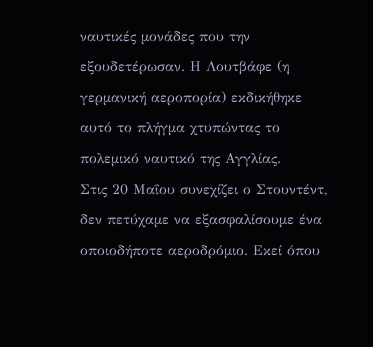ναυτικές μονάδες που την εξουδετέρωσαν. Η Λουτβάφε (η γερμανική αεροπορία) εκδικήθηκε αυτό το πλήγμα χτυπώντας το πολεμικό ναυτικό της Αγγλίας.
Στις 20 Μαΐου συνεχίζει ο Στουντέντ, δεν πετύχαμε να εξασφαλίσουμε ένα οποιοδήποτε αεροδρόμιο. Εκεί όπου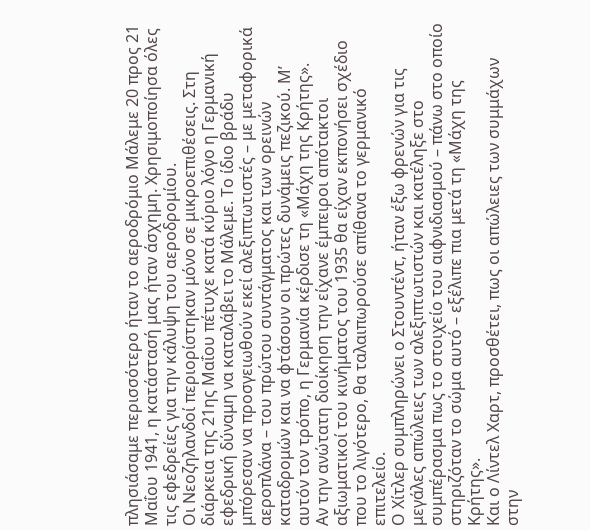πλησιάσαμε περισσότερο ήταν το αεροδρόμιο Μάλεμε 20 προς 21 Μαΐου 1941, η κατάστασή μας ήταν άσχημη. Χρησιμοποίησα όλες τις εφεδρείες για την κάλυψη του αεροδρομίου.
Οι Νεοζηλανδοί περιορίστηκαν μόνο σε μικροεπιθέσεις. Στη διάρκεια της 21ης Μαΐου πέτυχε κατά κύριο λόγο η Γερμανική εφεδρική δύναμη να καταλάβει το Μάλεμε. Το ίδιο βράδυ μπόρεσαν να προσγειωθούν εκεί αλεξιπτωτιστές – με μεταφορικά αεροπλάνα – του πρώτου συντάγματος και των ορεινών καταδρομών και να φτάσουν οι πρώτες δυνάμεις πεζικού. Μ’ αυτόν τον τρόπο, η Γερμανία κέρδισε τη «Μάχη της Κρήτης».
Αν την ανώτατη διοίκηση την είχανε έμπειροι απότακτοι αξιωματικοί του κινήματος του 1935 θα είχαν εκπονήσει σχέδιο που το λιγότερο, θα ταλαιπωρούσε απίθανα το γερμανικό επιτελείο.
Ο Χίτλερ συμπληρώνει ο Στουντέντ, ήταν έξω φρενών για τις μεγάλες απώλειες των αλεξιπτωτιστών και κατέληξε στο συμπέρασμα πως το στοιχείο του αιφνιδιασμού – πάνω στο οποίο στηριζόταν το σώμα αυτό – εξέλιπε πια μετά τη «Μάχη της Κρήτης».
Και ο Λίντελ Χαρτ, προσθέτει, πως οι απώλειες των συμμάχων στην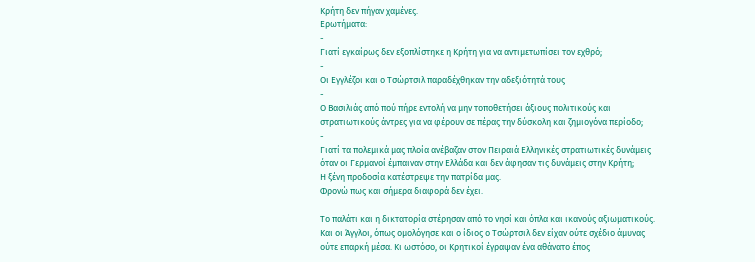Κρήτη δεν πήγαν χαμένες.
Ερωτήματα:
-
Γιατί εγκαίρως δεν εξοπλίστηκε η Κρήτη για να αντιμετωπίσει τον εχθρό;
-
Οι Εγγλέζοι και ο Τσώρτσιλ παραδέχθηκαν την αδεξιότητά τους
-
Ο Βασιλιάς από πού πήρε εντολή να μην τοποθετήσει άξιους πολιτικούς και στρατιωτικούς άντρες για να φέρουν σε πέρας την δύσκολη και ζημιογόνα περίοδο;
-
Γιατί τα πολεμικά μας πλοία ανέβαζαν στον Πειραιά Ελληνικές στρατιωτικές δυνάμεις όταν οι Γερμανοί έμπαιναν στην Ελλάδα και δεν άφησαν τις δυνάμεις στην Κρήτη;
Η ξένη προδοσία κατέστρεψε την πατρίδα μας.
Φρονώ πως και σήμερα διαφορά δεν έχει.

Το παλάτι και η δικτατορία στέρησαν από το νησί και όπλα και ικανούς αξιωματικούς. Και οι Άγγλοι, όπως ομολόγησε και ο ίδιος ο Τσώρτσιλ δεν είχαν ούτε σχέδιο άμυνας ούτε επαρκή μέσα. Κι ωστόσο, οι Κρητικοί έγραψαν ένα αθάνατο έπος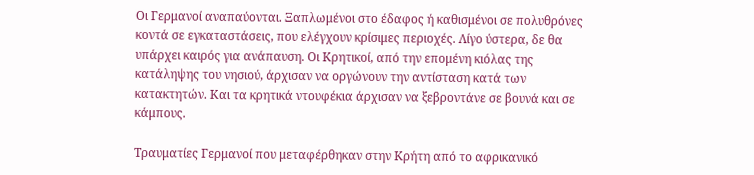Οι Γερμανοί αναπαύονται. Ξαπλωμένοι στο έδαφος ή καθισμένοι σε πολυθρόνες κοντά σε εγκαταστάσεις, που ελέγχουν κρίσιμες περιοχές. Λίγο ύστερα, δε θα υπάρχει καιρός για ανάπαυση. Οι Κρητικοί, από την επομένη κιόλας της κατάληψης του νησιού, άρχισαν να οργώνουν την αντίσταση κατά των κατακτητών. Και τα κρητικά ντουφέκια άρχισαν να ξεβροντάνε σε βουνά και σε κάμπους.

Τραυματίες Γερμανοί που μεταφέρθηκαν στην Κρήτη από το αφρικανικό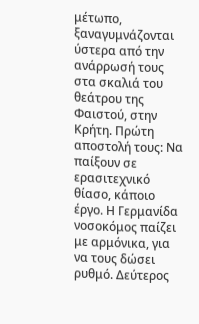μέτωπο, ξαναγυμνάζονται ύστερα από την ανάρρωσή τους στα σκαλιά του θεάτρου της Φαιστού, στην Κρήτη. Πρώτη αποστολή τους: Να παίξουν σε ερασιτεχνικό θίασο, κάποιο έργο. Η Γερμανίδα νοσοκόμος παίζει με αρμόνικα, για να τους δώσει ρυθμό. Δεύτερος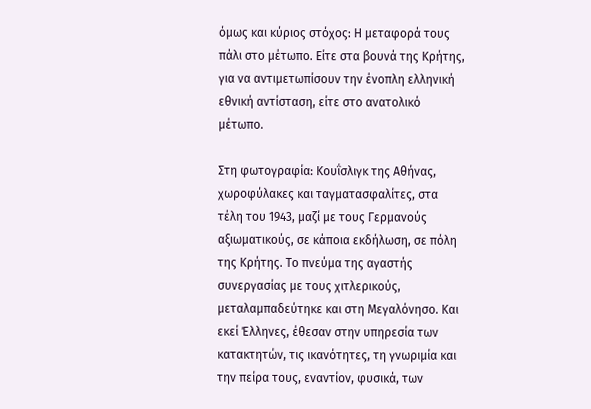όμως και κύριος στόχος: Η μεταφορά τους πάλι στο μέτωπο. Είτε στα βουνά της Κρήτης, για να αντιμετωπίσουν την ένοπλη ελληνική εθνική αντίσταση, είτε στο ανατολικό μέτωπο.

Στη φωτογραφία: Κουΐσλιγκ της Αθήνας, χωροφύλακες και ταγματασφαλίτες, στα τέλη του 1943, μαζί με τους Γερμανούς αξιωματικούς, σε κάποια εκδήλωση, σε πόλη της Κρήτης. Το πνεύμα της αγαστής συνεργασίας με τους χιτλερικούς, μεταλαμπαδεύτηκε και στη Μεγαλόνησο. Και εκεί Έλληνες, έθεσαν στην υπηρεσία των κατακτητών, τις ικανότητες, τη γνωριμία και την πείρα τους, εναντίον, φυσικά, των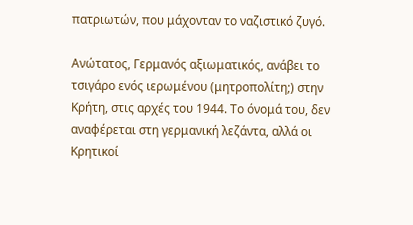πατριωτών, που μάχονταν το ναζιστικό ζυγό.

Ανώτατος, Γερμανός αξιωματικός, ανάβει το τσιγάρο ενός ιερωμένου (μητροπολίτη;) στην Κρήτη, στις αρχές του 1944. Το όνομά του, δεν αναφέρεται στη γερμανική λεζάντα, αλλά οι Κρητικοί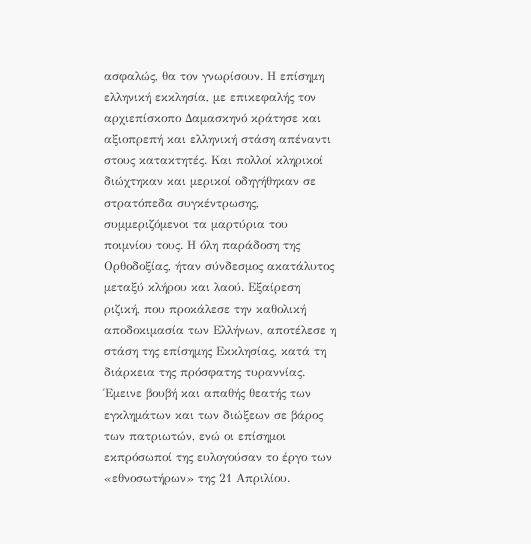ασφαλώς, θα τον γνωρίσουν. Η επίσημη ελληνική εκκλησία, με επικεφαλής τον αρχιεπίσκοπο Δαμασκηνό κράτησε και αξιοπρεπή και ελληνική στάση απέναντι στους κατακτητές. Και πολλοί κληρικοί διώχτηκαν και μερικοί οδηγήθηκαν σε στρατόπεδα συγκέντρωσης, συμμεριζόμενοι τα μαρτύρια του ποιμνίου τους. Η όλη παράδοση της Ορθοδοξίας, ήταν σύνδεσμος ακατάλυτος μεταξύ κλήρου και λαού. Εξαίρεση ριζική, που προκάλεσε την καθολική αποδοκιμασία των Ελλήνων, αποτέλεσε η στάση της επίσημης Εκκλησίας, κατά τη διάρκεια της πρόσφατης τυραννίας. Έμεινε βουβή και απαθής θεατής των εγκλημάτων και των διώξεων σε βάρος των πατριωτών, ενώ οι επίσημοι εκπρόσωποί της ευλογούσαν το έργο των «εθνοσωτήρων» της 21 Απριλίου.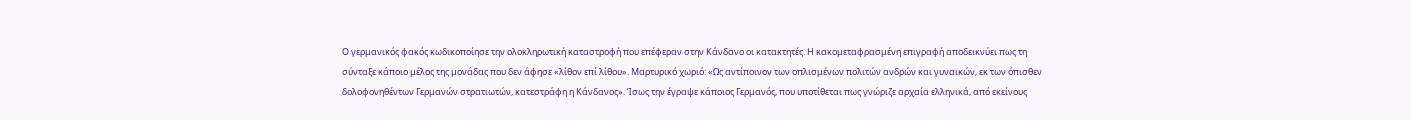Ο γερμανικός φακός κωδικοποίησε την ολοκληρωτική καταστροφή που επέφεραν στην Κάνδανο οι κατακτητές. Η κακομεταφρασμένη επιγραφή αποδεικνύει πως τη σύνταξε κάποιο μέλος της μονάδας που δεν άφησε «λίθον επί λίθου». Μαρτυρικό χωριό: «Ως αντίποινον των οπλισμένων πολιτών ανδρών και γυναικών, εκ των όπισθεν δολοφονηθέντων Γερμανών στρατιωτών, κατεστράφη η Κάνδανος». Ίσως την έγραψε κάποιος Γερμανός, που υποτίθεται πως γνώριζε αρχαία ελληνικά, από εκείνους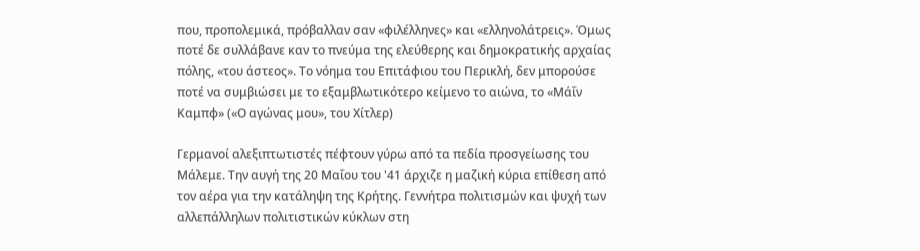που, προπολεμικά, πρόβαλλαν σαν «φιλέλληνες» και «ελληνολάτρεις». Όμως ποτέ δε συλλάβανε καν το πνεύμα της ελεύθερης και δημοκρατικής αρχαίας πόλης, «του άστεος». Το νόημα του Επιτάφιου του Περικλή, δεν μπορούσε ποτέ να συμβιώσει με το εξαμβλωτικότερο κείμενο το αιώνα, το «Μάΐν Καμπφ» («Ο αγώνας μου», του Χίτλερ)

Γερμανοί αλεξιπτωτιστές πέφτουν γύρω από τα πεδία προσγείωσης του Μάλεμε. Την αυγή της 20 Μαΐου του '41 άρχιζε η μαζική κύρια επίθεση από τον αέρα για την κατάληψη της Κρήτης. Γεννήτρα πολιτισμών και ψυχή των αλλεπάλληλων πολιτιστικών κύκλων στη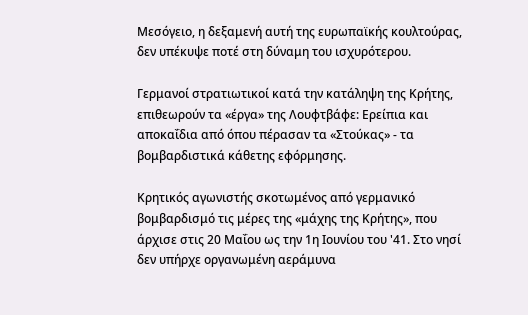Μεσόγειο, η δεξαμενή αυτή της ευρωπαϊκής κουλτούρας, δεν υπέκυψε ποτέ στη δύναμη του ισχυρότερου.

Γερμανοί στρατιωτικοί κατά την κατάληψη της Κρήτης, επιθεωρούν τα «έργα» της Λουφτβάφε: Ερείπια και αποκαΐδια από όπου πέρασαν τα «Στούκας» - τα βομβαρδιστικά κάθετης εφόρμησης.

Κρητικός αγωνιστής σκοτωμένος από γερμανικό βομβαρδισμό τις μέρες της «μάχης της Κρήτης», που άρχισε στις 20 Μαΐου ως την 1η Ιουνίου του '41. Στο νησί δεν υπήρχε οργανωμένη αεράμυνα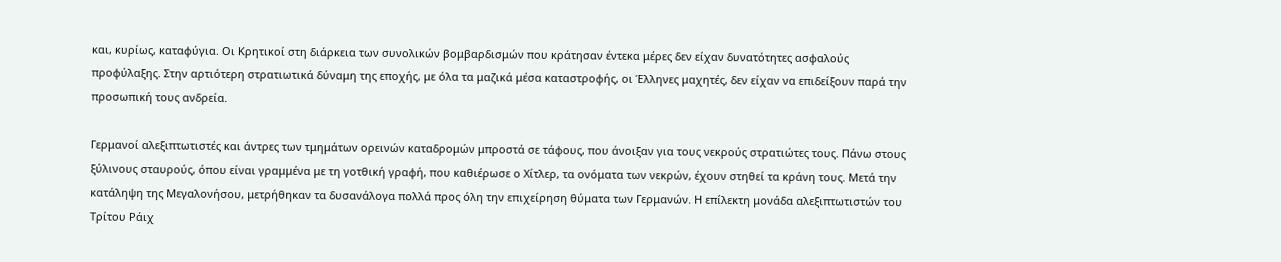και, κυρίως, καταφύγια. Οι Κρητικοί στη διάρκεια των συνολικών βομβαρδισμών που κράτησαν έντεκα μέρες δεν είχαν δυνατότητες ασφαλούς προφύλαξης. Στην αρτιότερη στρατιωτικά δύναμη της εποχής, με όλα τα μαζικά μέσα καταστροφής, οι Έλληνες μαχητές, δεν είχαν να επιδείξουν παρά την προσωπική τους ανδρεία.

Γερμανοί αλεξιπτωτιστές και άντρες των τμημάτων ορεινών καταδρομών μπροστά σε τάφους, που άνοιξαν για τους νεκρούς στρατιώτες τους. Πάνω στους ξύλινους σταυρούς, όπου είναι γραμμένα με τη γοτθική γραφή, που καθιέρωσε ο Χίτλερ, τα ονόματα των νεκρών, έχουν στηθεί τα κράνη τους. Μετά την κατάληψη της Μεγαλονήσου, μετρήθηκαν τα δυσανάλογα πολλά προς όλη την επιχείρηση θύματα των Γερμανών. Η επίλεκτη μονάδα αλεξιπτωτιστών του Τρίτου Ράιχ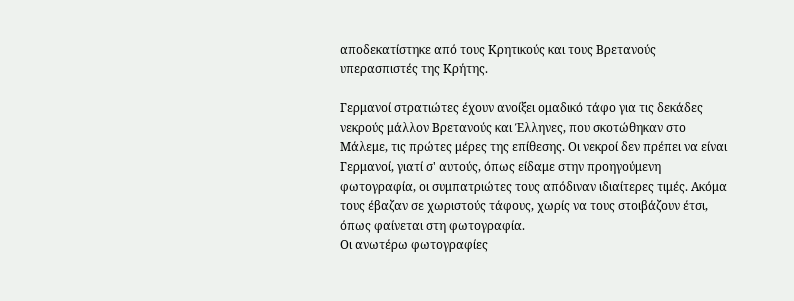αποδεκατίστηκε από τους Κρητικούς και τους Βρετανούς υπερασπιστές της Κρήτης.

Γερμανοί στρατιώτες έχουν ανοίξει ομαδικό τάφο για τις δεκάδες νεκρούς μάλλον Βρετανούς και Έλληνες, που σκοτώθηκαν στο Μάλεμε, τις πρώτες μέρες της επίθεσης. Οι νεκροί δεν πρέπει να είναι Γερμανοί, γιατί σ' αυτούς, όπως είδαμε στην προηγούμενη φωτογραφία, οι συμπατριώτες τους απόδιναν ιδιαίτερες τιμές. Ακόμα τους έβαζαν σε χωριστούς τάφους, χωρίς να τους στοιβάζουν έτσι, όπως φαίνεται στη φωτογραφία.
Οι ανωτέρω φωτογραφίες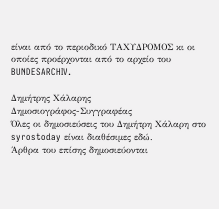είναι από το περιοδικό ΤΑΧΥΔΡΟΜΟΣ κι οι οποίες προέρχονται από το αρχείο του BUNDESARCHIV.

Δημήτρης Χάλαρης
Δημοσιογράφος-Συγγραφέας
Όλες οι δημοσιεύσεις του Δημήτρη Χάλαρη στο syrostoday είναι διαθέσιμες εδώ.
Άρθρα του επίσης δημοσιεύονται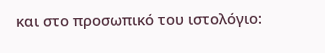και στο προσωπικό του ιστολόγιο: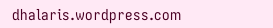dhalaris.wordpress.com